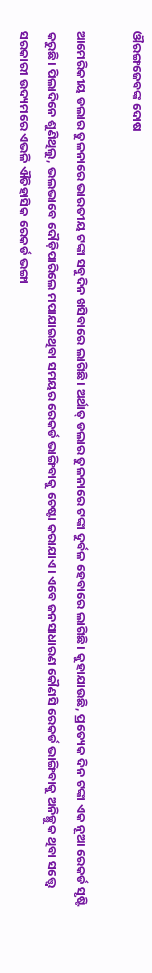ଔରଙ୍ଗଜେବଙ୍କ ଦୋଷ

ଆମେରିକୀୟ ଡଲାର ତୁଳନାରେ ଭାରତୀୟ ଟଙ୍କା ସବୁଦିନ ଖସିବାରେ ଲାଗିଛି। ଅର୍ଥାତ୍‌ ଡଲାର ତୁଳନାରେ ଟଙ୍କା ଦୁର୍ବଳ ହେବାରେ ଲାଗିଛି। କୁହାଯାଉଛି, ପ୍ରତ୍ୟେକ ଦିନ ଟଙ୍କା ଏକ ନୂଆ ରେକର୍ଡ ସୃଷ୍ଟି କରୁଛି। ପିଲାଦିନେ ଶୁଣିଥିଲୁ, ଭଲଭାବେ ଦୌଡ଼ିପାରିଲେ ମପାଯାଇଥିବା ସମୟର ରେକର୍ଡ ଭାଙ୍ଗିବାକୁ ଚେଷ୍ଟା କରାଯାଏ। ଏବେ ଜନସାଧାରଣ କୌଣସି ରେକର୍ଡ ଭାଙ୍ଗିବାକୁ ଅନିଚ୍ଛୁକ ଥିବା ସତ୍ତ୍ୱେ ସରକାରୀ ଉଦ୍ୟମରେ ଏଭଳି ଐତିହାସିକ ରେକର୍ଡ ଭଙ୍ଗା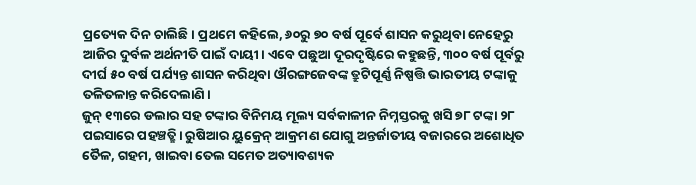ପ୍ରତ୍ୟେକ ଦିନ ଚାଲିଛି। ପ୍ରଥମେ କହିଲେ, ୬୦ରୁ ୭୦ ବର୍ଷ ପୂର୍ବେ ଶାସନ କରୁଥିବା ନେହେରୁ ଆଜିର ଦୁର୍ବଳ ଅର୍ଥନୀତି ପାଇଁ ଦାୟୀ। ଏବେ ପଛୁଆ ଦୂରଦୃଷ୍ଟିରେ କହୁଛନ୍ତି, ୩୦୦ ବର୍ଷ ପୂର୍ବରୁ ଦୀର୍ଘ ୫୦ ବର୍ଷ ପର୍ଯ୍ୟନ୍ତ ଶାସନ କରିଥିବା ଔରଙ୍ଗଜେବଙ୍କ ତ୍ରୁଟିପୂର୍ଣ୍ଣ ନିଷ୍ପତ୍ତି ଭାରତୀୟ ଟଙ୍କାକୁ ତଳିତଳାନ୍ତ କରିଦେଲାଣି।
ଜୁନ୍‌ ୧୩ରେ ଡଲାର ସହ ଟଙ୍କାର ବିନିମୟ ମୂଲ୍ୟ ସର୍ବକାଳୀନ ନିମ୍ନସ୍ତରକୁ ଖସି ୭୮ ଟଙ୍କା ୨୮ ପଇସାରେ ପହଞ୍ଚତ୍ଛି। ରୁଷିଆର ୟୁକ୍ରେନ୍‌ ଆକ୍ରମଣ ଯୋଗୁ ଅନ୍ତର୍ଜାତୀୟ ବଜାରରେ ଅଶୋଧିତ ତୈଳ, ଗହମ, ଖାଇବା ତେଲ ସମେତ ଅତ୍ୟାବଶ୍ୟକ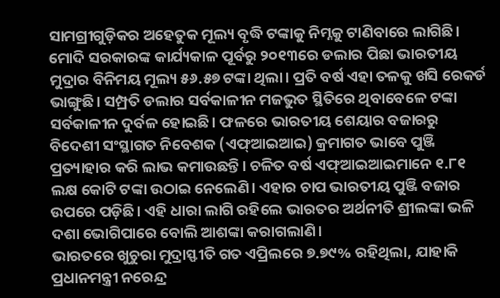ସାମଗ୍ରୀଗୁଡ଼ିକର ଅହେତୁକ ମୂଲ୍ୟ ବୃଦ୍ଧି ଟଙ୍କାକୁ ନିମ୍ନକୁ ଟାଣିବାରେ ଲାଗିଛି। ମୋଦି ସରକାରଙ୍କ କାର୍ଯ୍ୟକାଳ ପୂର୍ବରୁ ୨୦୧୩ରେ ଡଲାର ପିଛା ଭାରତୀୟ ମୁଦ୍ରାର ବିନିମୟ ମୂଲ୍ୟ ୫୬.୫୭ ଟଙ୍କା ଥିଲା। ପ୍ରତି ବର୍ଷ ଏହା ତଳକୁ ଖସି ରେକର୍ଡ ଭାଙ୍ଗୁଛି। ସମ୍ପ୍ରତି ଡଲାର ସର୍ବକାଳୀନ ମଜଭୁତ ସ୍ଥିତିରେ ଥିବାବେଳେ ଟଙ୍କା ସର୍ବକାଳୀନ ଦୁର୍ବଳ ହୋଇଛି। ଫଳରେ ଭାରତୀୟ ଶେୟାର ବଜାରରୁ ବିଦେଶୀ ସଂସ୍ଥାଗତ ନିବେଶକ (ଏଫ୍‌ଆଇଆଇ) କ୍ରମାଗତ ଭାବେ ପୁଞ୍ଜି ପ୍ରତ୍ୟାହାର କରି ଲାଭ କମାଉଛନ୍ତି। ଚଳିତ ବର୍ଷ ଏଫ୍‌ଆଇଆଇମାନେ ୧.୮୧ ଲକ୍ଷ କୋଟି ଟଙ୍କା ଉଠାଇ ନେଲେଣି। ଏହାର ଚାପ ଭାରତୀୟ ପୁଞ୍ଜି ବଜାର ଉପରେ ପଡ଼ିଛି। ଏହି ଧାରା ଲାଗି ରହିଲେ ଭାରତର ଅର୍ଥନୀତି ଶ୍ରୀଲଙ୍କା ଭଳି ଦଶା ଭୋଗିପାରେ ବୋଲି ଆଶଙ୍କା କରାଗଲାଣି।
ଭାରତରେ ଖୁଚୁରା ମୁଦ୍ରାସ୍ଫୀତି ଗତ ଏପ୍ରିଲରେ ୭.୭୯% ରହିଥିଲା, ଯାହାକି ପ୍ରଧାନମନ୍ତ୍ରୀ ନରେନ୍ଦ୍ର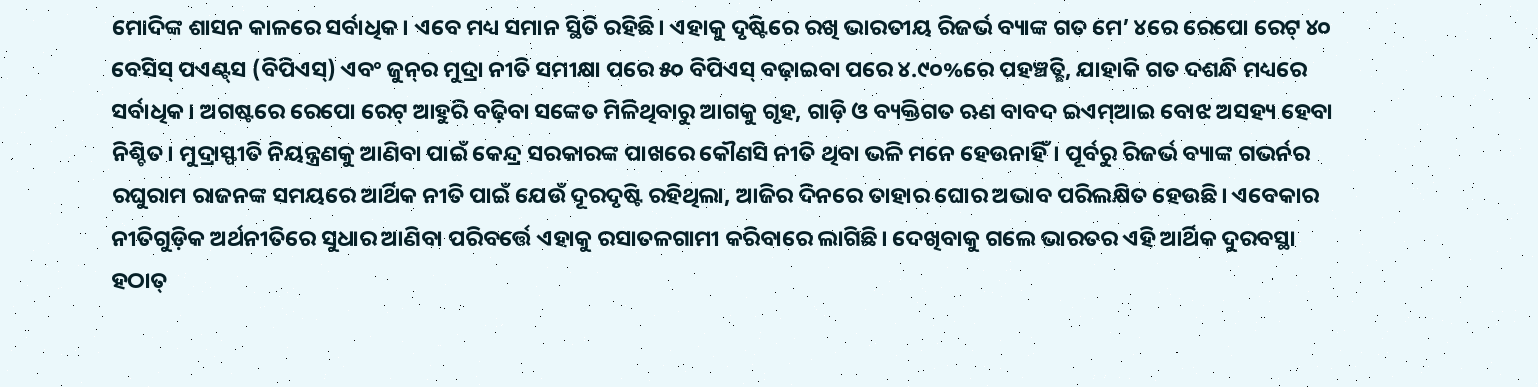ମୋଦିଙ୍କ ଶାସନ କାଳରେ ସର୍ବାଧିକ। ଏବେ ମଧ୍ୟ ସମାନ ସ୍ଥିତି ରହିଛି। ଏହାକୁ ଦୃଷ୍ଟିରେ ରଖି ଭାରତୀୟ ରିଜର୍ଭ ବ୍ୟାଙ୍କ ଗତ ମେ’ ୪ରେ ରେପୋ ରେଟ୍‌ ୪୦ ବେସିସ୍‌ ପଏଣ୍ଟ୍‌ସ (ବିପିଏସ୍‌) ଏବଂ ଜୁନ୍‌ର ମୁଦ୍ରା ନୀତି ସମୀକ୍ଷା ପରେ ୫୦ ବିପିଏସ୍‌ ବଢ଼ାଇବା ପରେ ୪.୯୦%ରେ ପହଞ୍ଚତ୍ଛି, ଯାହାକି ଗତ ଦଶନ୍ଧି ମଧ୍ୟରେ ସର୍ବାଧିକ। ଅଗଷ୍ଟରେ ରେପୋ ରେଟ୍‌ ଆହୁରି ବଢ଼ିବା ସଙ୍କେତ ମିଳିଥିବାରୁ ଆଗକୁ ଗୃହ, ଗାଡ଼ି ଓ ବ୍ୟକ୍ତିଗତ ଋଣ ବାବଦ ଇଏମ୍‌ଆଇ ବୋଝ ଅସହ୍ୟ ହେବା ନିଶ୍ଚିତ। ମୁଦ୍ରାସ୍ଫୀତି ନିୟନ୍ତ୍ରଣକୁ ଆଣିବା ପାଇଁ କେନ୍ଦ୍ର ସରକାରଙ୍କ ପାଖରେ କୌଣସି ନୀତି ଥିବା ଭଳି ମନେ ହେଉନାହିଁ। ପୂର୍ବରୁ ରିଜର୍ଭ ବ୍ୟାଙ୍କ ଗଭର୍ନର ରଘୁରାମ ରାଜନଙ୍କ ସମୟରେ ଆର୍ଥିକ ନୀତି ପାଇଁ ଯେଉଁ ଦୂରଦୃଷ୍ଟି ରହିଥିଲା, ଆଜିର ଦିନରେ ତାହାର ଘୋର ଅଭାବ ପରିଲକ୍ଷିତ ହେଉଛି। ଏବେକାର ନୀତିଗୁଡ଼ିକ ଅର୍ଥନୀତିରେ ସୁଧାର ଆଣିବା ପରିବର୍ତ୍ତେ ଏହାକୁ ରସାତଳଗାମୀ କରିବାରେ ଲାଗିଛି। ଦେଖିବାକୁ ଗଲେ ଭାରତର ଏହି ଆର୍ଥିକ ଦୁରବସ୍ଥା ହଠାତ୍‌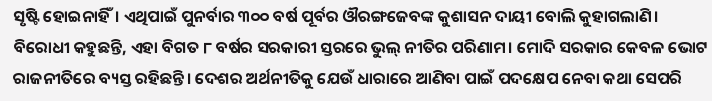ସୃଷ୍ଟି ହୋଇନାହିଁ। ଏଥିପାଇଁ ପୁନର୍ବାର ୩୦୦ ବର୍ଷ ପୂର୍ବର ଔରଙ୍ଗଜେବଙ୍କ କୁଶାସନ ଦାୟୀ ବୋଲି କୁହାଗଲାଣି। ବିରୋଧୀ କହୁଛନ୍ତି, ଏହା ବିଗତ ୮ ବର୍ଷର ସରକାରୀ ସ୍ତରରେ ଭୁଲ୍‌ ନୀତିର ପରିଣାମ। ମୋଦି ସରକାର କେବଳ ଭୋଟ ରାଜନୀତିରେ ବ୍ୟସ୍ତ ରହିଛନ୍ତି। ଦେଶର ଅର୍ଥନୀତିକୁ ଯେଉଁ ଧାରାରେ ଆଣିବା ପାଇଁ ପଦକ୍ଷେପ ନେବା କଥା ସେପରି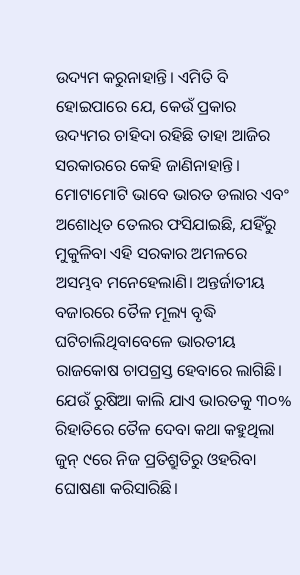ଉଦ୍ୟମ କରୁନାହାନ୍ତି। ଏମିତି ବି ହୋଇପାରେ ଯେ, କେଉଁ ପ୍ରକାର ଉଦ୍ୟମର ଚାହିଦା ରହିଛି ତାହା ଆଜିର ସରକାରରେ କେହି ଜାଣିନାହାନ୍ତି।
ମୋଟାମୋଟି ଭାବେ ଭାରତ ଡଲାର ଏବଂ ଅଶୋଧିତ ତେଲର ଫସିଯାଇଛି, ଯହିଁରୁ ମୁକୁଳିବା ଏହି ସରକାର ଅମଳରେ ଅସମ୍ଭବ ମନେହେଲାଣି। ଅନ୍ତର୍ଜାତୀୟ ବଜାରରେ ତୈଳ ମୂଲ୍ୟ ବୃଦ୍ଧି ଘଟିଚାଲିଥିବାବେଳେ ଭାରତୀୟ ରାଜକୋଷ ଚାପଗ୍ରସ୍ତ ହେବାରେ ଲାଗିଛି। ଯେଉଁ ରୁଷିଆ କାଲି ଯାଏ ଭାରତକୁ ୩୦% ରିହାତିରେ ତୈଳ ଦେବା କଥା କହୁଥିଲା ଜୁନ୍‌ ୯ରେ ନିଜ ପ୍ରତିଶ୍ରୁତିରୁ ଓହରିବା ଘୋଷଣା କରିସାରିଛି।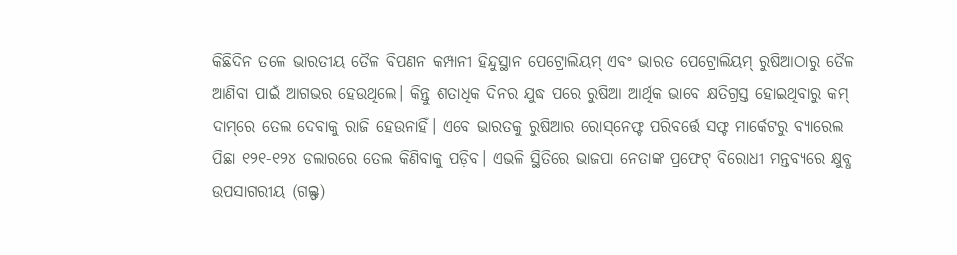କିଛିଦିନ ତଳେ ଭାରତୀୟ ତୈଳ ବିପଣନ କମ୍ପାନୀ ହିନ୍ଦୁସ୍ଥାନ ପେଟ୍ରୋଲିୟମ୍‌ ଏବଂ ଭାରତ ପେଟ୍ରୋଲିୟମ୍‌ ରୁଷିଆଠାରୁ ତୈଳ ଆଣିବା ପାଇଁ ଆଗଭର ହେଉଥିଲେ। କିନ୍ତୁ ଶତାଧିକ ଦିନର ଯୁଦ୍ଧ ପରେ ରୁଷିଆ ଆର୍ଥିକ ଭାବେ କ୍ଷତିଗ୍ରସ୍ତ ହୋଇଥିବାରୁ କମ୍‌ ଦାମ୍‌ରେ ତେଲ ଦେବାକୁ ରାଜି ହେଉନାହିଁ। ଏବେ ଭାରତକୁ ରୁଷିଆର ରୋସ୍‌ନେଫ୍ଟ ପରିବର୍ତ୍ତେ ସଫ୍ଟ ମାର୍କେଟରୁ ବ୍ୟାରେଲ ପିଛା ୧୨୧-୧୨୪ ଡଲାରରେ ତେଲ କିଣିବାକୁ ପଡ଼ିବ। ଏଭଳି ସ୍ଥିତିରେ ଭାଜପା ନେତାଙ୍କ ପ୍ରଫେଟ୍‌ ବିରୋଧୀ ମନ୍ତବ୍ୟରେ କ୍ଷୁବ୍ଧ ଉପସାଗରୀୟ (ଗଲ୍ଫ)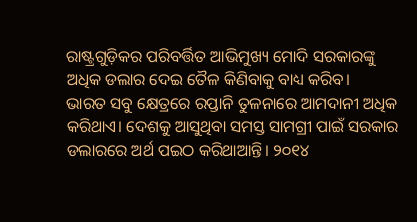ରାଷ୍ଟ୍ରଗୁଡ଼ିକର ପରିବର୍ତ୍ତିତ ଆଭିମୁଖ୍ୟ ମୋଦି ସରକାରଙ୍କୁ ଅଧିକ ଡଲାର ଦେଇ ତୈଳ କିଣିବାକୁ ବାଧ୍ୟ କରିବ।
ଭାରତ ସବୁ କ୍ଷେତ୍ରରେ ରପ୍ତାନି ତୁଳନାରେ ଆମଦାନୀ ଅଧିକ କରିଥାଏ। ଦେଶକୁ ଆସୁଥିବା ସମସ୍ତ ସାମଗ୍ରୀ ପାଇଁ ସରକାର ଡଲାରରେ ଅର୍ଥ ପଇଠ କରିଥାଆନ୍ତି। ୨୦୧୪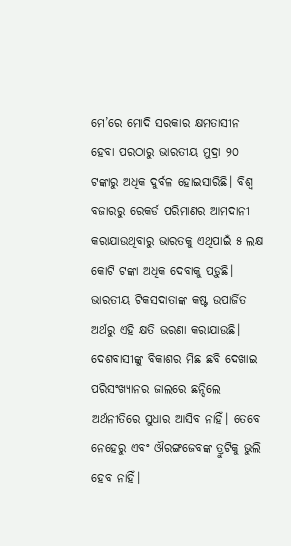ମେ’ରେ ମୋଦି ସରକାର କ୍ଷମତାସୀନ ହେବା ପରଠାରୁ ଭାରତୀୟ ମୁଦ୍ରା ୨୦ ଟଙ୍କାରୁ ଅଧିକ ଦୁର୍ବଳ ହୋଇସାରିଛି। ବିଶ୍ୱ ବଜାରରୁ ରେକର୍ଡ ପରିମାଣର ଆମଦାନୀ କରାଯାଉଥିବାରୁ ଭାରତକୁ ଏଥିପାଇଁ ୫ ଲକ୍ଷ କୋଟି ଟଙ୍କା ଅଧିକ ଦେବାକୁ ପଡ଼ୁଛି। ଭାରତୀୟ ଟିକସଦାତାଙ୍କ କଷ୍ଟ ଉପାର୍ଜିତ ଅର୍ଥରୁ ଏହି କ୍ଷତି ଭରଣା କରାଯାଉଛି। ଦେଶବାସୀଙ୍କୁ ବିକାଶର ମିଛ ଛବି ଦେଖାଇ ପରିସଂଖ୍ୟାନର ଜାଲରେ ଛନ୍ଦିଲେ ଅର୍ଥନୀତିରେ ସୁଧାର ଆସିବ ନାହିଁ। ତେବେ ନେହେରୁ ଏବଂ ଔରଙ୍ଗଜେବଙ୍କ ତ୍ରୁଟିକୁ ଭୁଲି ହେବ ନାହିଁ।